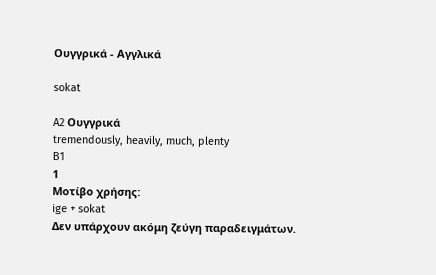Ουγγρικά - Αγγλικά

sokat

A2 Ουγγρικά
tremendously, heavily, much, plenty
B1
1
Μοτίβο χρήσης:
ige + sokat
Δεν υπάρχουν ακόμη ζεύγη παραδειγμάτων.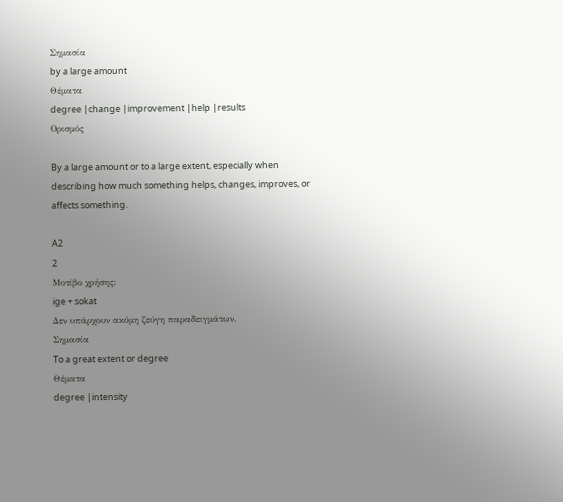Σημασία
by a large amount
Θέματα
degree |change |improvement |help |results
Ορισμός

By a large amount or to a large extent, especially when describing how much something helps, changes, improves, or affects something.

A2
2
Μοτίβο χρήσης:
ige + sokat
Δεν υπάρχουν ακόμη ζεύγη παραδειγμάτων.
Σημασία
To a great extent or degree
Θέματα
degree |intensity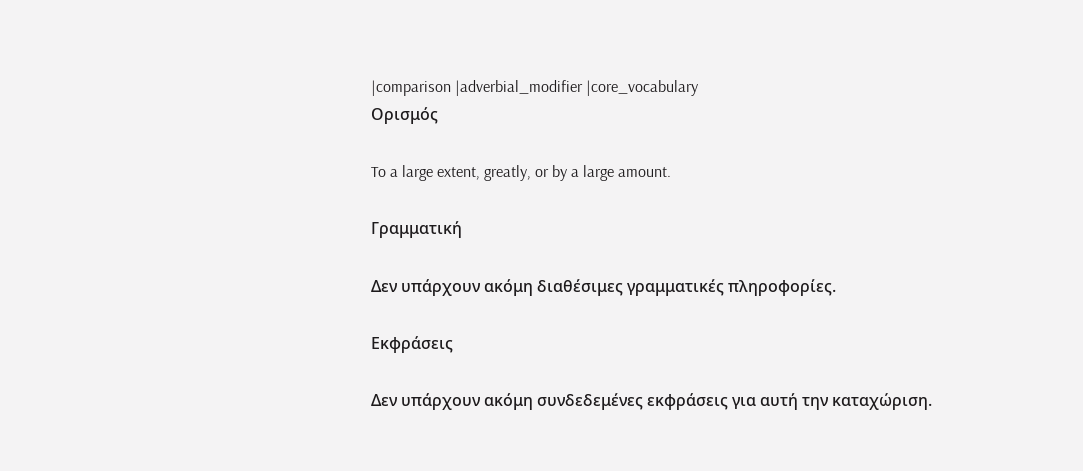|comparison |adverbial_modifier |core_vocabulary
Ορισμός

To a large extent, greatly, or by a large amount.

Γραμματική

Δεν υπάρχουν ακόμη διαθέσιμες γραμματικές πληροφορίες.

Εκφράσεις

Δεν υπάρχουν ακόμη συνδεδεμένες εκφράσεις για αυτή την καταχώριση.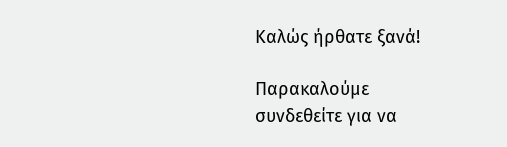Καλώς ήρθατε ξανά!

Παρακαλούμε συνδεθείτε για να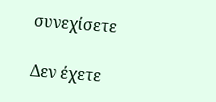συνεχίσετε

Δεν έχετε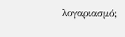λογαριασμό;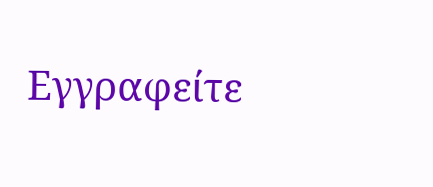Εγγραφείτε